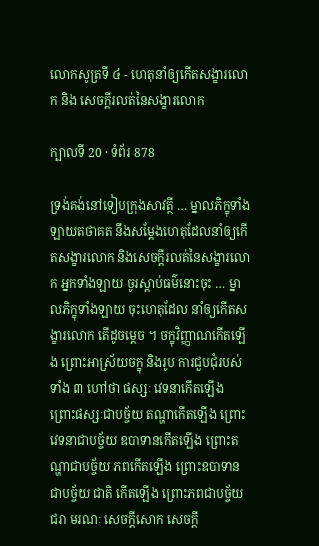លោកសូត្រទី ៤ - ហេតុនាំឲ្យកើតសង្ខារលោក និង សេចក្តីរលត់នៃសង្ខារលោក

ក្បាលទី 20 · ទំព័រ 878

ទ្រង់គង់នៅទៀបក្រុងសាវត្ថី … ម្នាលភិក្ខុទាំងឡាយតថាគត នឹងសម្តែងហេតុដែលនាំឲ្យកើតសង្ខារលោក និងសេចក្តីរលត់នៃសង្ខារលោក អ្នកទាំងឡាយ ចូរស្តាប់ធម៌នោះចុះ … ម្នាលភិក្ខុទាំងឡាយ ចុះហេតុដែល នាំឲ្យកើតសង្ខារលោក តើដូចម្តេច ។ ចក្ខុវិញ្ញាណកើតឡើង ព្រោះអាស្រ័យចក្ខុ និងរូប ការជួបជុំរបស់ទាំង ៣ ហៅថា ផស្សៈ វេទនាកើតឡើង ព្រោះផស្សៈជាបច្ច័យ តណ្ហាកើតឡើង ព្រោះវេទនាជាបច្ច័យ ឧបាទានកើតឡើង ព្រោះតណ្ហាជាបច្ច័យ ភពកើតឡើង ព្រោះឧបាទានជាបច្ច័យ ជាតិ កើតឡើង ព្រោះភពជាបច្ច័យ ជរា មរណៈ សេចក្តីសោក សេចក្តី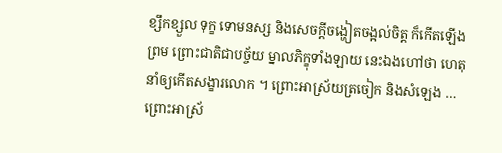ខ្សឹកខ្សួល ទុក្ខ ទោមនស្ស និងសេចក្តីចង្ហៀតចង្អល់ចិត្ត ក៏កើតឡើងព្រម ព្រោះជាតិជាបច្ច័យ ម្នាលភិក្ខុទាំងឡាយ នេះឯងហៅថា ហេតុនាំឲ្យកើតសង្ខារលោក ។ ព្រោះអាស្រ័យត្រចៀក និងសំឡេង … ព្រោះអាស្រ័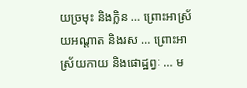យច្រមុះ និងក្លិន … ព្រោះអាស្រ័យអណ្តាត និងរស … ព្រោះអាស្រ័យកាយ និងផោដ្ឋព្វៈ … ម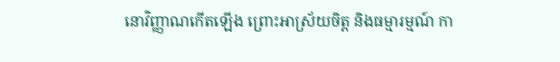នោវិញ្ញាណកើតឡើង ព្រោះអាស្រ័យចិត្ត និងធម្មារម្មណ៍ កា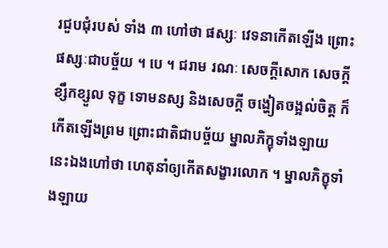រជួបជុំរបស់ ទាំង ៣ ហៅថា ផស្សៈ វេទនាកើតឡើង ព្រោះផស្សៈជាបច្ច័យ ។ បេ ។ ជរាម រណៈ សេចក្តីសោក សេចក្តីខ្សឹកខ្សួល ទុក្ខ ទោមនស្ស និងសេចក្តី ចង្ហៀតចង្អល់ចិត្ត ក៏កើតឡើងព្រម ព្រោះជាតិជាបច្ច័យ ម្នាលភិក្ខុទាំងឡាយ នេះឯងហៅថា ហេតុនាំឲ្យកើតសង្ខារលោក ។ ម្នាលភិក្ខុទាំងឡាយ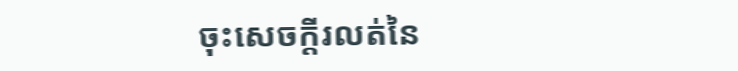ចុះសេចក្តីរលត់នៃ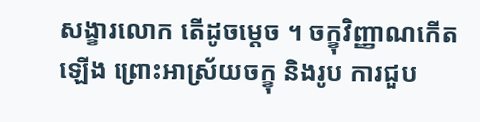សង្ខារលោក តើដូចម្តេច ។ ចក្ខុវិញ្ញាណកើតឡើង ព្រោះអាស្រ័យចក្ខុ និងរូប ការជួប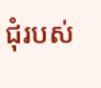ជុំរបស់